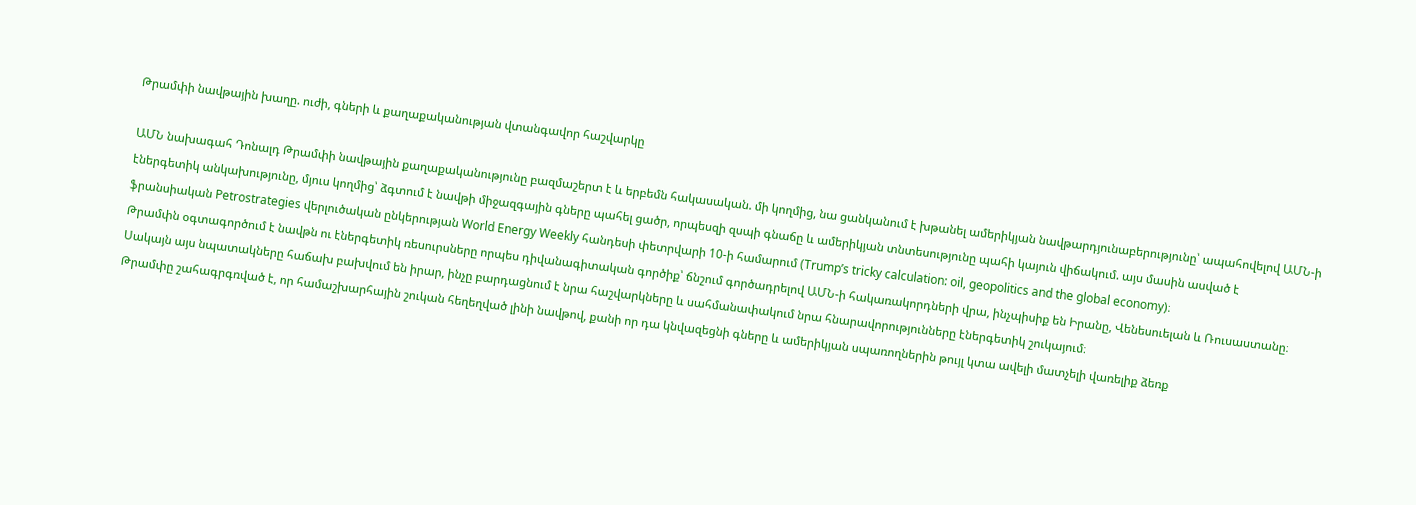Թրամփի նավթային խաղը. ուժի, գների և քաղաքականության վտանգավոր հաշվարկը

ԱՄՆ նախագահ Դոնալդ Թրամփի նավթային քաղաքականությունը բազմաշերտ է և երբեմն հակասական. մի կողմից, նա ցանկանում է խթանել ամերիկյան նավթարդյունաբերությունը՝ ապահովելով ԱՄՆ-ի էներգետիկ անկախությունը, մյուս կողմից՝ ձգտում է նավթի միջազգային գները պահել ցածր, որպեսզի զսպի գնաճը և ամերիկյան տնտեսությունը պահի կայուն վիճակում. այս մասին ասված է ֆրանսիական Petrostrategies վերլուծական ընկերության World Energy Weekly հանդեսի փետրվարի 10-ի համարում (Trump’s tricky calculation: oil, geopolitics and the global economy)։
Թրամփն օգտագործում է նավթն ու էներգետիկ ռեսուրսները որպես դիվանագիտական գործիք՝ ճնշում գործադրելով ԱՄՆ-ի հակառակորդների վրա, ինչպիսիք են Իրանը, Վենեսուելան և Ռուսաստանը։ Սակայն այս նպատակները հաճախ բախվում են իրար, ինչը բարդացնում է նրա հաշվարկները և սահմանափակում նրա հնարավորությունները էներգետիկ շուկայում։
Թրամփը շահագրգռված է, որ համաշխարհային շուկան հեղեղված լինի նավթով, քանի որ դա կնվազեցնի գները և ամերիկյան սպառողներին թույլ կտա ավելի մատչելի վառելիք ձեռք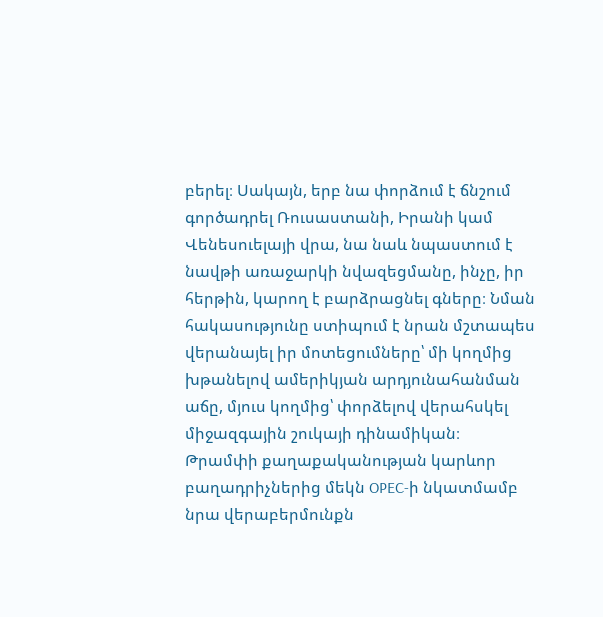բերել։ Սակայն, երբ նա փորձում է ճնշում գործադրել Ռուսաստանի, Իրանի կամ Վենեսուելայի վրա, նա նաև նպաստում է նավթի առաջարկի նվազեցմանը, ինչը, իր հերթին, կարող է բարձրացնել գները։ Նման հակասությունը ստիպում է նրան մշտապես վերանայել իր մոտեցումները՝ մի կողմից խթանելով ամերիկյան արդյունահանման աճը, մյուս կողմից՝ փորձելով վերահսկել միջազգային շուկայի դինամիկան։
Թրամփի քաղաքականության կարևոր բաղադրիչներից մեկն OPEC-ի նկատմամբ նրա վերաբերմունքն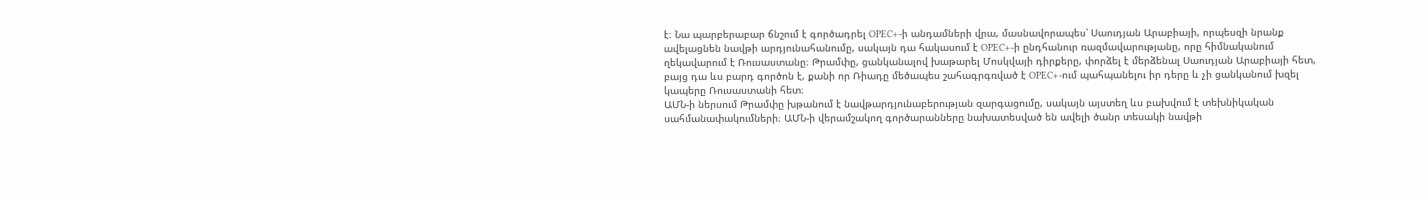է։ Նա պարբերաբար ճնշում է գործադրել OPEC+-ի անդամների վրա, մասնավորապես՝ Սաուդյան Արաբիայի, որպեսզի նրանք ավելացնեն նավթի արդյունահանումը, սակայն դա հակասում է OPEC+-ի ընդհանուր ռազմավարությանը, որը հիմնականում ղեկավարում է Ռուսաստանը։ Թրամփը, ցանկանալով խաթարել Մոսկվայի դիրքերը, փորձել է մերձենալ Սաուդյան Արաբիայի հետ, բայց դա ևս բարդ գործոն է, քանի որ Ռիադը մեծապես շահագրգռված է OPEC+-ում պահպանելու իր դերը և չի ցանկանում խզել կապերը Ռուսաստանի հետ։
ԱՄՆ-ի ներսում Թրամփը խթանում է նավթարդյունաբերության զարգացումը, սակայն այստեղ ևս բախվում է տեխնիկական սահմանափակումների։ ԱՄՆ-ի վերամշակող գործարանները նախատեսված են ավելի ծանր տեսակի նավթի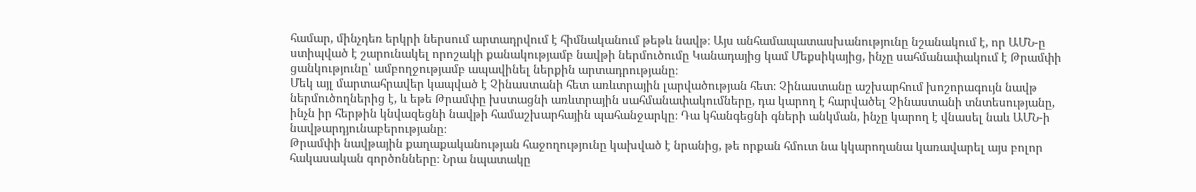համար, մինչդեռ երկրի ներսում արտադրվում է հիմնականում թեթև նավթ։ Այս անհամապատասխանությունը նշանակում է, որ ԱՄՆ-ը ստիպված է շարունակել որոշակի քանակությամբ նավթի ներմուծումը Կանադայից կամ Մեքսիկայից, ինչը սահմանափակում է Թրամփի ցանկությունը՝ ամբողջությամբ ապավինել ներքին արտադրությանը։
Մեկ այլ մարտահրավեր կապված է Չինաստանի հետ առևտրային լարվածության հետ։ Չինաստանը աշխարհում խոշորագույն նավթ ներմուծողներից է, և եթե Թրամփը խստացնի առևտրային սահմանափակումները, դա կարող է հարվածել Չինաստանի տնտեսությանը, ինչն իր հերթին կնվազեցնի նավթի համաշխարհային պահանջարկը։ Դա կհանգեցնի գների անկման, ինչը կարող է վնասել նաև ԱՄՆ-ի նավթարդյունաբերությանը։
Թրամփի նավթային քաղաքականության հաջողությունը կախված է նրանից, թե որքան հմուտ նա կկարողանա կառավարել այս բոլոր հակասական գործոնները։ Նրա նպատակը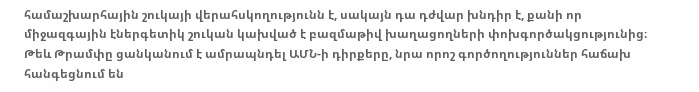համաշխարհային շուկայի վերահսկողությունն է, սակայն դա դժվար խնդիր է, քանի որ միջազգային էներգետիկ շուկան կախված է բազմաթիվ խաղացողների փոխգործակցությունից։ Թեև Թրամփը ցանկանում է ամրապնդել ԱՄՆ-ի դիրքերը, նրա որոշ գործողություններ հաճախ հանգեցնում են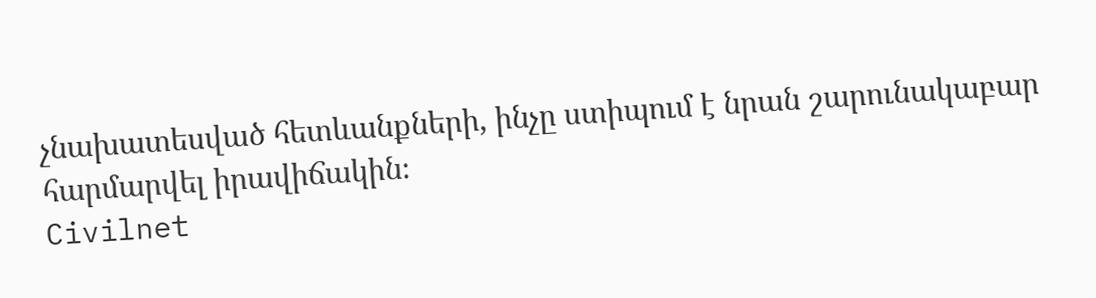չնախատեսված հետևանքների, ինչը ստիպում է նրան շարունակաբար հարմարվել իրավիճակին։
Civilnet